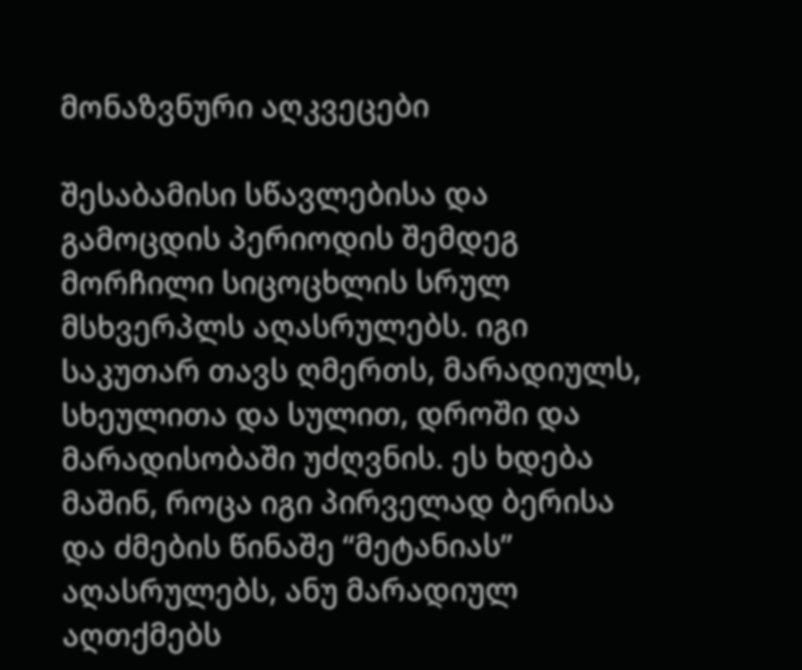მონაზვნური აღკვეცები

შესაბამისი სწავლებისა და გამოცდის პერიოდის შემდეგ მორჩილი სიცოცხლის სრულ მსხვერპლს აღასრულებს. იგი საკუთარ თავს ღმერთს, მარადიულს, სხეულითა და სულით, დროში და მარადისობაში უძღვნის. ეს ხდება მაშინ, როცა იგი პირველად ბერისა და ძმების წინაშე “მეტანიას” აღასრულებს, ანუ მარადიულ აღთქმებს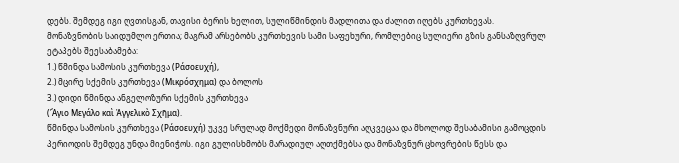დებს. შემდეგ იგი ღვთისგან, თავისი ბერის ხელით, სულიწმინდის მადლითა და ძალით იღებს კურთხევას.
მონაზვნობის საიდუმლო ერთია; მაგრამ არსებობს კურთხევის სამი საფეხური, რომლებიც სულიერი გზის განსაზღვრულ ეტაპებს შეესაბამება:
1.) წმინდა სამოსის კურთხევა (Ράσοευχή),
2.) მცირე სქემის კურთხევა (Μικρόσχημα) და ბოლოს
3.) დიდი წმინდა ანგელოზური სქემის კურთხევა
(Ἅγιο Μεγάλο καὶ Ἀγγελικὸ Σχῆμα).
წმინდა სამოსის კურთხევა (Ράσοευχή) უკვე სრულად მოქმედი მონაზვნური აღკვეცაა და მხოლოდ შესაბამისი გამოცდის პერიოდის შემდეგ უნდა მიენიჭოს. იგი გულისხმობს მარადიულ აღთქმებსა და მონაზვნურ ცხოვრების წესს და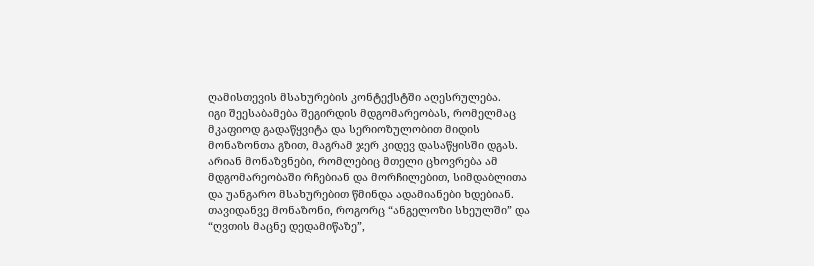ღამისთევის მსახურების კონტექსტში აღესრულება.
იგი შეესაბამება შეგირდის მდგომარეობას, რომელმაც მკაფიოდ გადაწყვიტა და სერიოზულობით მიდის მონაზონთა გზით, მაგრამ ჯერ კიდევ დასაწყისში დგას. არიან მონაზვნები, რომლებიც მთელი ცხოვრება ამ მდგომარეობაში რჩებიან და მორჩილებით, სიმდაბლითა და უანგარო მსახურებით წმინდა ადამიანები ხდებიან. თავიდანვე მონაზონი, როგორც “ანგელოზი სხეულში” და “ღვთის მაცნე დედამიწაზე”,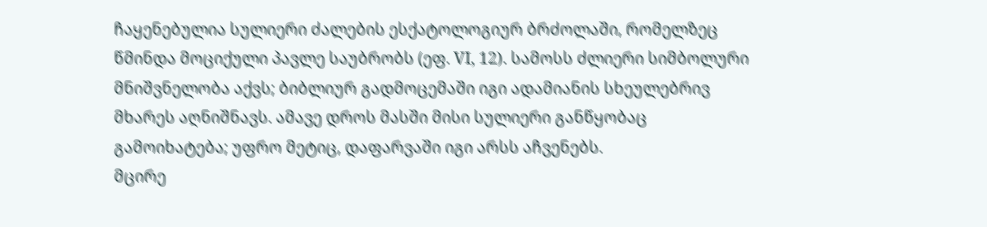ჩაყენებულია სულიერი ძალების ესქატოლოგიურ ბრძოლაში, რომელზეც წმინდა მოციქული პავლე საუბრობს (ეფ. VI, 12). სამოსს ძლიერი სიმბოლური მნიშვნელობა აქვს; ბიბლიურ გადმოცემაში იგი ადამიანის სხეულებრივ მხარეს აღნიშნავს. ამავე დროს მასში მისი სულიერი განწყობაც გამოიხატება; უფრო მეტიც, დაფარვაში იგი არსს აჩვენებს.
მცირე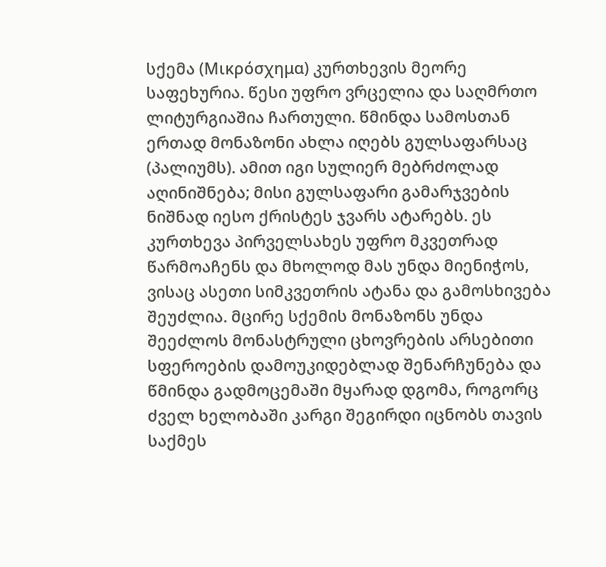სქემა (Μικρόσχημα) კურთხევის მეორე საფეხურია. წესი უფრო ვრცელია და საღმრთო ლიტურგიაშია ჩართული. წმინდა სამოსთან ერთად მონაზონი ახლა იღებს გულსაფარსაც (პალიუმს). ამით იგი სულიერ მებრძოლად აღინიშნება; მისი გულსაფარი გამარჯვების ნიშნად იესო ქრისტეს ჯვარს ატარებს. ეს კურთხევა პირველსახეს უფრო მკვეთრად წარმოაჩენს და მხოლოდ მას უნდა მიენიჭოს, ვისაც ასეთი სიმკვეთრის ატანა და გამოსხივება შეუძლია. მცირე სქემის მონაზონს უნდა შეეძლოს მონასტრული ცხოვრების არსებითი სფეროების დამოუკიდებლად შენარჩუნება და წმინდა გადმოცემაში მყარად დგომა, როგორც ძველ ხელობაში კარგი შეგირდი იცნობს თავის საქმეს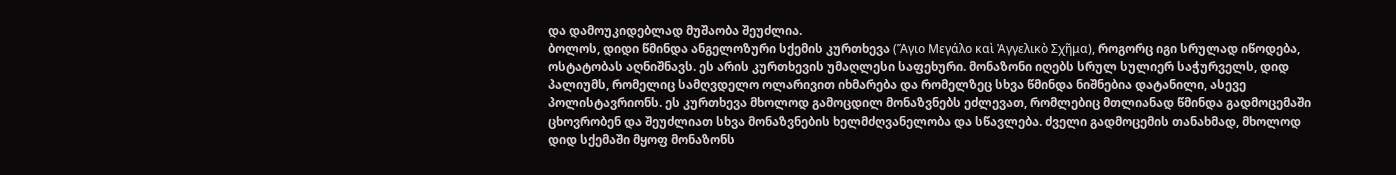და დამოუკიდებლად მუშაობა შეუძლია.
ბოლოს, დიდი წმინდა ანგელოზური სქემის კურთხევა (Ἅγιο Μεγάλο καὶ Ἀγγελικὸ Σχῆμα), როგორც იგი სრულად იწოდება, ოსტატობას აღნიშნავს. ეს არის კურთხევის უმაღლესი საფეხური. მონაზონი იღებს სრულ სულიერ საჭურველს, დიდ პალიუმს, რომელიც სამღვდელო ოლარივით იხმარება და რომელზეც სხვა წმინდა ნიშნებია დატანილი, ასევე პოლისტავრიონს. ეს კურთხევა მხოლოდ გამოცდილ მონაზვნებს ეძლევათ, რომლებიც მთლიანად წმინდა გადმოცემაში ცხოვრობენ და შეუძლიათ სხვა მონაზვნების ხელმძღვანელობა და სწავლება. ძველი გადმოცემის თანახმად, მხოლოდ დიდ სქემაში მყოფ მონაზონს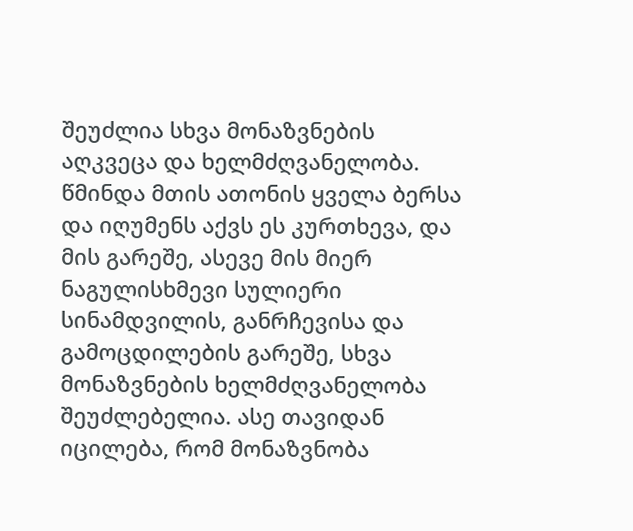შეუძლია სხვა მონაზვნების აღკვეცა და ხელმძღვანელობა. წმინდა მთის ათონის ყველა ბერსა და იღუმენს აქვს ეს კურთხევა, და მის გარეშე, ასევე მის მიერ ნაგულისხმევი სულიერი სინამდვილის, განრჩევისა და გამოცდილების გარეშე, სხვა მონაზვნების ხელმძღვანელობა შეუძლებელია. ასე თავიდან იცილება, რომ მონაზვნობა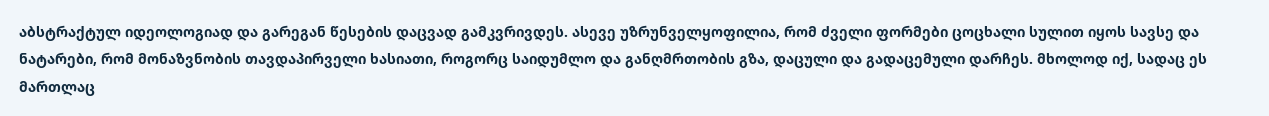აბსტრაქტულ იდეოლოგიად და გარეგან წესების დაცვად გამკვრივდეს. ასევე უზრუნველყოფილია, რომ ძველი ფორმები ცოცხალი სულით იყოს სავსე და ნატარები, რომ მონაზვნობის თავდაპირველი ხასიათი, როგორც საიდუმლო და განღმრთობის გზა, დაცული და გადაცემული დარჩეს. მხოლოდ იქ, სადაც ეს მართლაც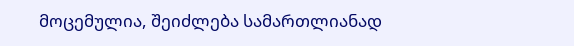მოცემულია, შეიძლება სამართლიანად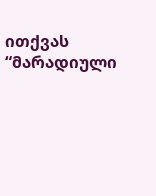ითქვას “მარადიული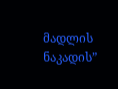მადლის ნაკადის”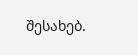შესახებ.